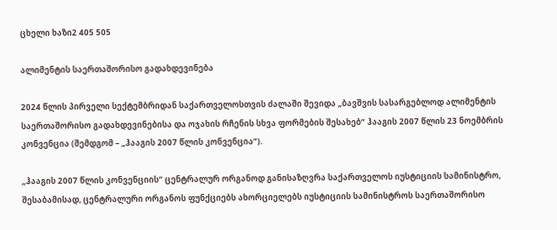ცხელი ხაზი2 405 505

ალიმენტის საერთაშორისო გადახდევინება

2024 წლის პირველი სექტემბრიდან საქართველოსთვის ძალაში შევიდა „ბავშვის სასარგებლოდ ალიმენტის საერთაშორისო გადახდევინებისა და ოჯახის რჩენის სხვა ფორმების შესახებ“ ჰააგის 2007 წლის 23 ნოემბრის კონვენცია (შემდგომ – „ჰააგის 2007 წლის კონვენცია“).

„ჰააგის 2007 წლის კონვენციის“ ცენტრალურ ორგანოდ განისაზღვრა საქართველოს იუსტიციის სამინისტრო, შესაბამისად, ცენტრალური ორგანოს ფუნქციებს ახორციელებს იუსტიციის სამინისტროს საერთაშორისო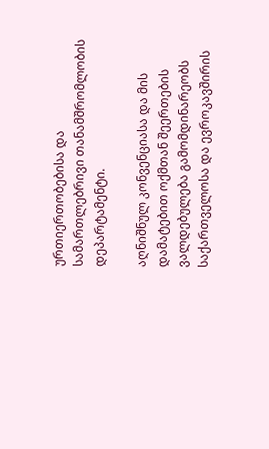ურთიერთობებისა და სამართლებრივი თანამშრომლობის დეპარტამენტი.

აღნიშნულ კონვენციასა და მის დამატებით ოქმთან შეერთების ვალდებულება გამომდინარეობს საქართველოსა და ევროკავშირის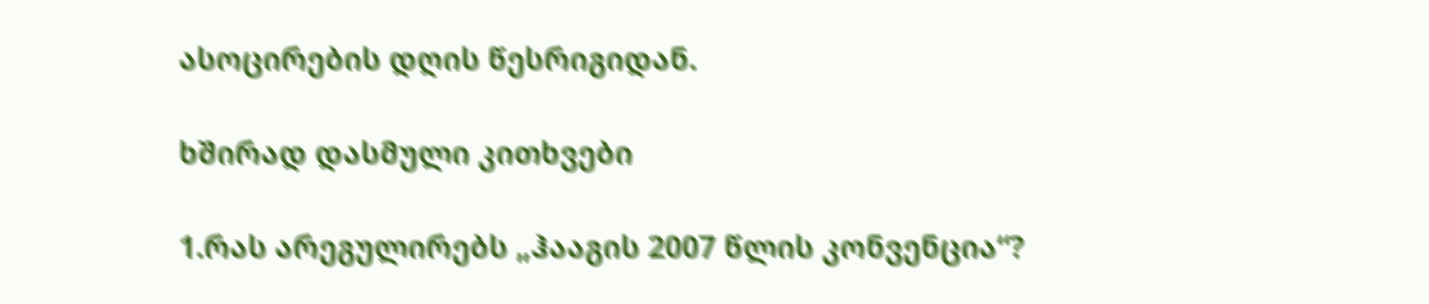ასოცირების დღის წესრიგიდან.

ხშირად დასმული კითხვები

1.რას არეგულირებს „ჰააგის 2007 წლის კონვენცია“?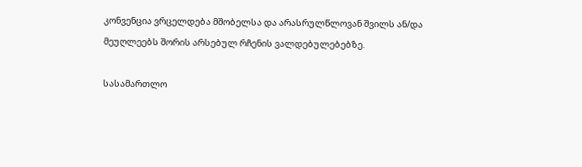კონვენცია ვრცელდება მშობელსა და არასრულწლოვან შვილს ან/და მეუღლეებს შორის არსებულ რჩენის ვალდებულებებზე.

სასამართლო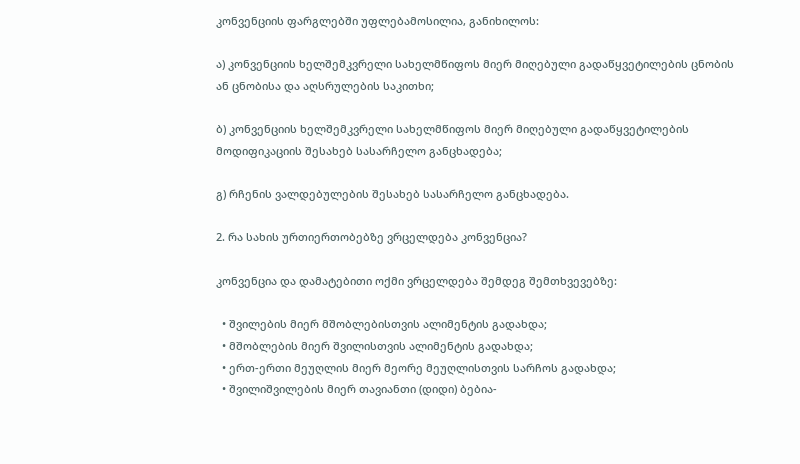კონვენციის ფარგლებში უფლებამოსილია, განიხილოს:

ა) კონვენციის ხელშემკვრელი სახელმწიფოს მიერ მიღებული გადაწყვეტილების ცნობის ან ცნობისა და აღსრულების საკითხი;

ბ) კონვენციის ხელშემკვრელი სახელმწიფოს მიერ მიღებული გადაწყვეტილების მოდიფიკაციის შესახებ სასარჩელო განცხადება;

გ) რჩენის ვალდებულების შესახებ სასარჩელო განცხადება.

2. რა სახის ურთიერთობებზე ვრცელდება კონვენცია?

კონვენცია და დამატებითი ოქმი ვრცელდება შემდეგ შემთხვევებზე:

  • შვილების მიერ მშობლებისთვის ალიმენტის გადახდა;
  • მშობლების მიერ შვილისთვის ალიმენტის გადახდა;
  • ერთ-ერთი მეუღლის მიერ მეორე მეუღლისთვის სარჩოს გადახდა;
  • შვილიშვილების მიერ თავიანთი (დიდი) ბებია-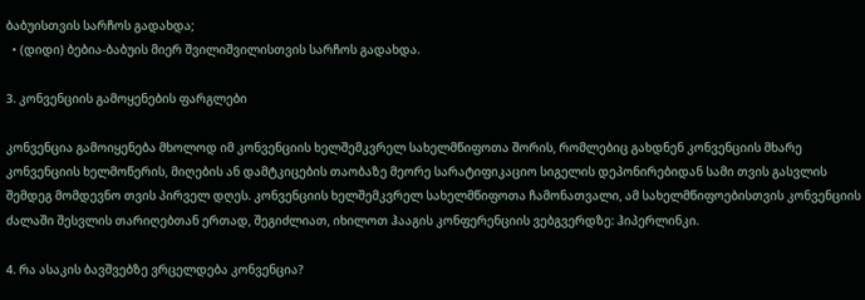ბაბუისთვის სარჩოს გადახდა;
  • (დიდი) ბებია-ბაბუის მიერ შვილიშვილისთვის სარჩოს გადახდა.

3. კონვენციის გამოყენების ფარგლები

კონვენცია გამოიყენება მხოლოდ იმ კონვენციის ხელშემკვრელ სახელმწიფოთა შორის, რომლებიც გახდნენ კონვენციის მხარე კონვენციის ხელმოწერის, მიღების ან დამტკიცების თაობაზე მეორე სარატიფიკაციო სიგელის დეპონირებიდან სამი თვის გასვლის შემდეგ მომდევნო თვის პირველ დღეს. კონვენციის ხელშემკვრელ სახელმწიფოთა ჩამონათვალი, ამ სახელმწიფოებისთვის კონვენციის ძალაში შესვლის თარიღებთან ერთად, შეგიძლიათ, იხილოთ ჰააგის კონფერენციის ვებგვერდზე: ჰიპერლინკი.

4. რა ასაკის ბავშვებზე ვრცელდება კონვენცია?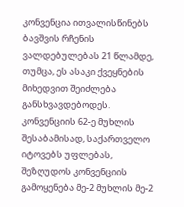კონვენცია ითვალისწინებს ბავშვის რჩენის ვალდებულებას 21 წლამდე, თუმცა, ეს ასაკი ქვეყნების მიხედვით შეიძლება განსხვავდებოდეს. კონვენციის 62-ე მუხლის შესაბამისად, საქართველო იტოვებს უფლებას, შეზღუდოს კონვენციის გამოყენება მე-2 მუხლის მე-2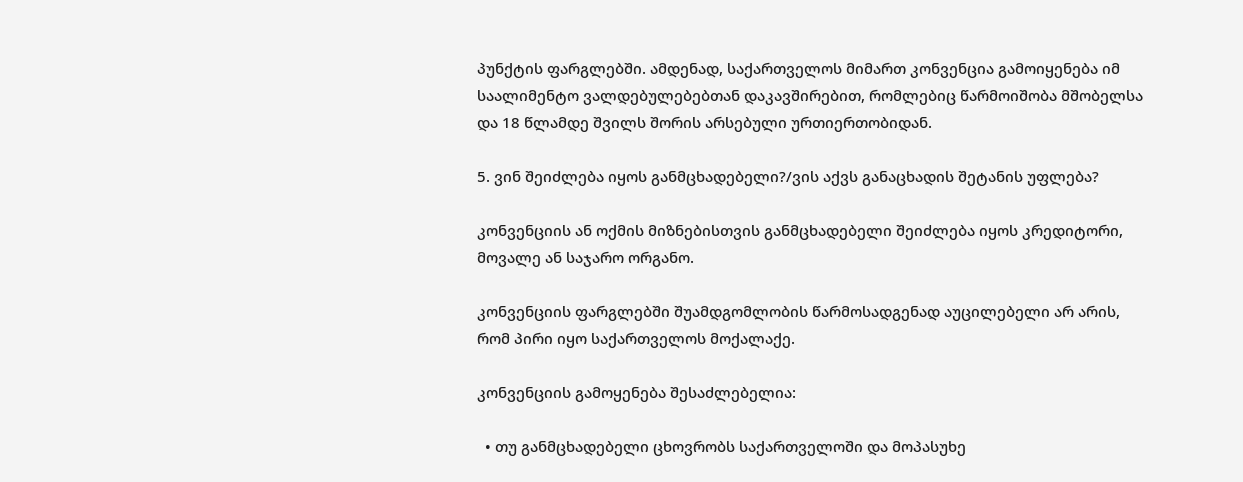პუნქტის ფარგლებში. ამდენად, საქართველოს მიმართ კონვენცია გამოიყენება იმ საალიმენტო ვალდებულებებთან დაკავშირებით, რომლებიც წარმოიშობა მშობელსა და 18 წლამდე შვილს შორის არსებული ურთიერთობიდან.

5. ვინ შეიძლება იყოს განმცხადებელი?/ვის აქვს განაცხადის შეტანის უფლება?

კონვენციის ან ოქმის მიზნებისთვის განმცხადებელი შეიძლება იყოს კრედიტორი, მოვალე ან საჯარო ორგანო.

კონვენციის ფარგლებში შუამდგომლობის წარმოსადგენად აუცილებელი არ არის, რომ პირი იყო საქართველოს მოქალაქე.

კონვენციის გამოყენება შესაძლებელია:

  • თუ განმცხადებელი ცხოვრობს საქართველოში და მოპასუხე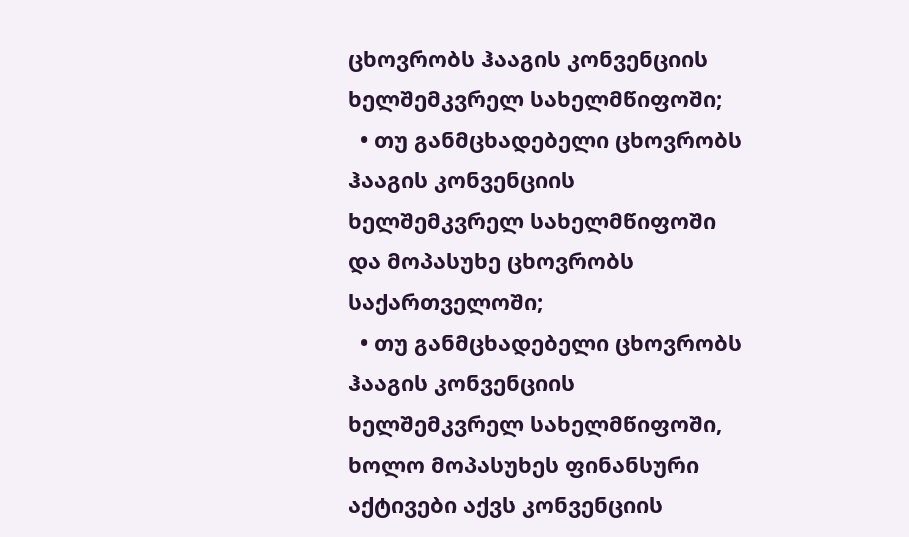ცხოვრობს ჰააგის კონვენციის ხელშემკვრელ სახელმწიფოში;
  • თუ განმცხადებელი ცხოვრობს ჰააგის კონვენციის ხელშემკვრელ სახელმწიფოში და მოპასუხე ცხოვრობს საქართველოში;
  • თუ განმცხადებელი ცხოვრობს ჰააგის კონვენციის ხელშემკვრელ სახელმწიფოში, ხოლო მოპასუხეს ფინანსური აქტივები აქვს კონვენციის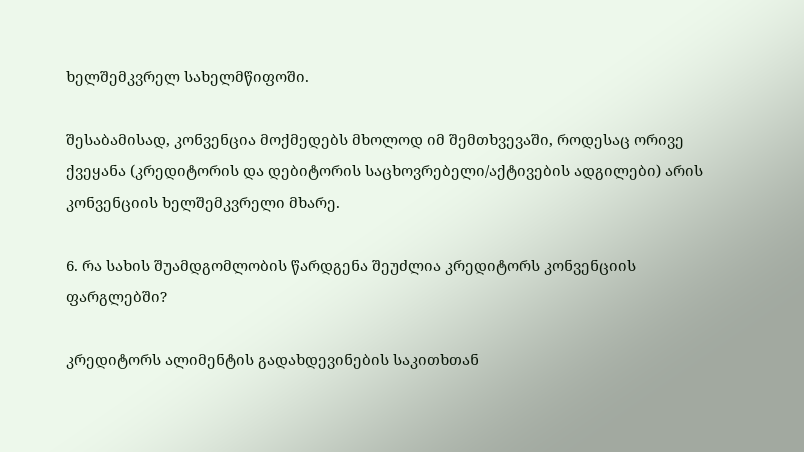ხელშემკვრელ სახელმწიფოში.

შესაბამისად, კონვენცია მოქმედებს მხოლოდ იმ შემთხვევაში, როდესაც ორივე ქვეყანა (კრედიტორის და დებიტორის საცხოვრებელი/აქტივების ადგილები) არის კონვენციის ხელშემკვრელი მხარე.

6. რა სახის შუამდგომლობის წარდგენა შეუძლია კრედიტორს კონვენციის ფარგლებში?

კრედიტორს ალიმენტის გადახდევინების საკითხთან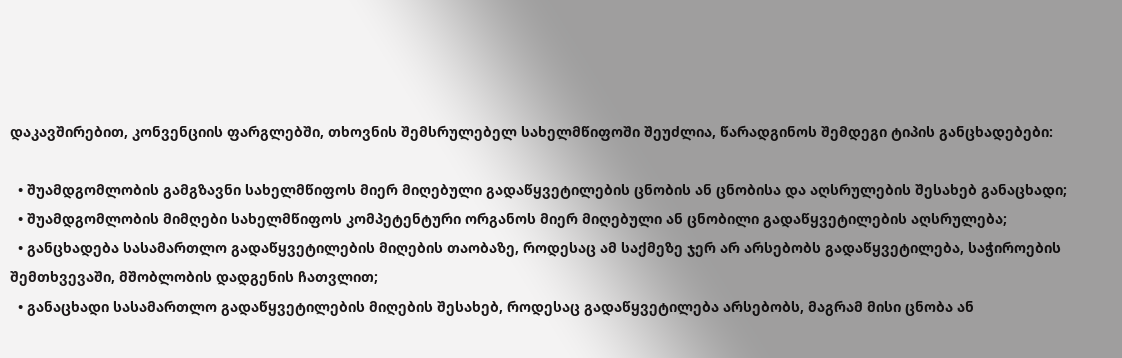დაკავშირებით, კონვენციის ფარგლებში, თხოვნის შემსრულებელ სახელმწიფოში შეუძლია, წარადგინოს შემდეგი ტიპის განცხადებები:

  • შუამდგომლობის გამგზავნი სახელმწიფოს მიერ მიღებული გადაწყვეტილების ცნობის ან ცნობისა და აღსრულების შესახებ განაცხადი;
  • შუამდგომლობის მიმღები სახელმწიფოს კომპეტენტური ორგანოს მიერ მიღებული ან ცნობილი გადაწყვეტილების აღსრულება;
  • განცხადება სასამართლო გადაწყვეტილების მიღების თაობაზე, როდესაც ამ საქმეზე ჯერ არ არსებობს გადაწყვეტილება, საჭიროების შემთხვევაში, მშობლობის დადგენის ჩათვლით;
  • განაცხადი სასამართლო გადაწყვეტილების მიღების შესახებ, როდესაც გადაწყვეტილება არსებობს, მაგრამ მისი ცნობა ან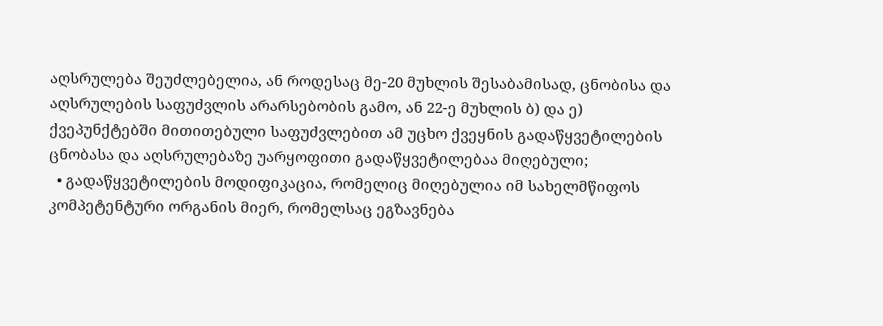აღსრულება შეუძლებელია, ან როდესაც მე-20 მუხლის შესაბამისად, ცნობისა და აღსრულების საფუძვლის არარსებობის გამო, ან 22-ე მუხლის ბ) და ე) ქვეპუნქტებში მითითებული საფუძვლებით ამ უცხო ქვეყნის გადაწყვეტილების ცნობასა და აღსრულებაზე უარყოფითი გადაწყვეტილებაა მიღებული;
  • გადაწყვეტილების მოდიფიკაცია, რომელიც მიღებულია იმ სახელმწიფოს კომპეტენტური ორგანის მიერ, რომელსაც ეგზავნება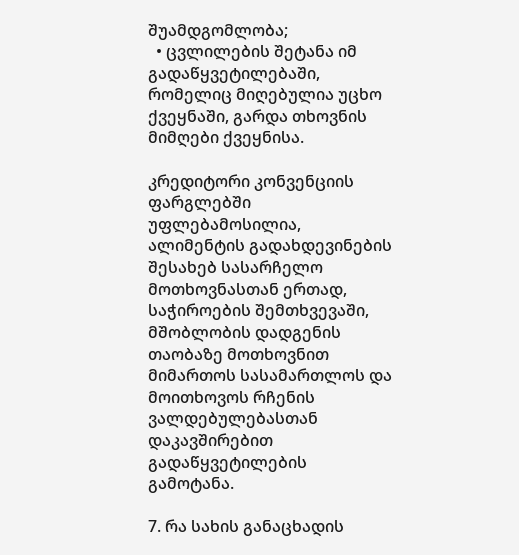შუამდგომლობა;
  • ცვლილების შეტანა იმ გადაწყვეტილებაში, რომელიც მიღებულია უცხო ქვეყნაში, გარდა თხოვნის მიმღები ქვეყნისა.

კრედიტორი კონვენციის ფარგლებში უფლებამოსილია, ალიმენტის გადახდევინების შესახებ სასარჩელო მოთხოვნასთან ერთად, საჭიროების შემთხვევაში, მშობლობის დადგენის თაობაზე მოთხოვნით მიმართოს სასამართლოს და მოითხოვოს რჩენის ვალდებულებასთან დაკავშირებით გადაწყვეტილების გამოტანა.

7. რა სახის განაცხადის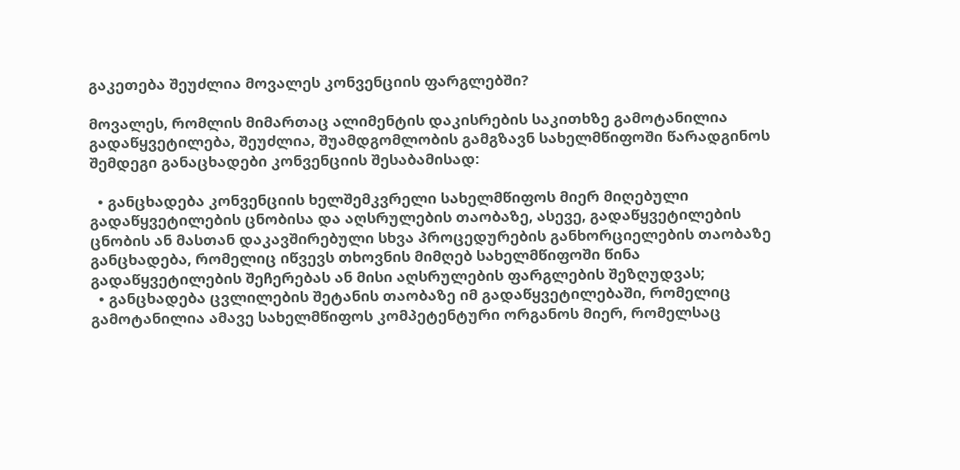გაკეთება შეუძლია მოვალეს კონვენციის ფარგლებში?

მოვალეს, რომლის მიმართაც ალიმენტის დაკისრების საკითხზე გამოტანილია გადაწყვეტილება, შეუძლია, შუამდგომლობის გამგზავნ სახელმწიფოში წარადგინოს შემდეგი განაცხადები კონვენციის შესაბამისად:

  • განცხადება კონვენციის ხელშემკვრელი სახელმწიფოს მიერ მიღებული გადაწყვეტილების ცნობისა და აღსრულების თაობაზე, ასევე, გადაწყვეტილების ცნობის ან მასთან დაკავშირებული სხვა პროცედურების განხორციელების თაობაზე განცხადება, რომელიც იწვევს თხოვნის მიმღებ სახელმწიფოში წინა გადაწყვეტილების შეჩერებას ან მისი აღსრულების ფარგლების შეზღუდვას;
  • განცხადება ცვლილების შეტანის თაობაზე იმ გადაწყვეტილებაში, რომელიც გამოტანილია ამავე სახელმწიფოს კომპეტენტური ორგანოს მიერ, რომელსაც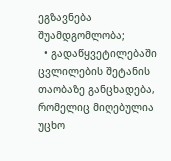ეგზავნება შუამდგომლობა;
  • გადაწყვეტილებაში ცვლილების შეტანის თაობაზე განცხადება, რომელიც მიღებულია უცხო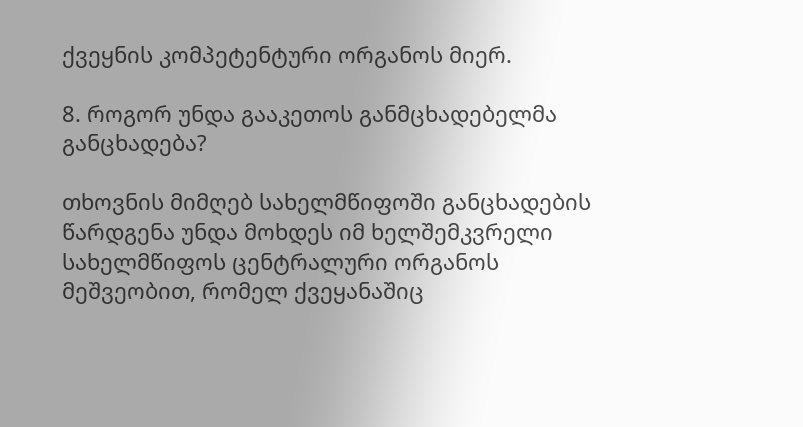ქვეყნის კომპეტენტური ორგანოს მიერ.

8. როგორ უნდა გააკეთოს განმცხადებელმა განცხადება?

თხოვნის მიმღებ სახელმწიფოში განცხადების წარდგენა უნდა მოხდეს იმ ხელშემკვრელი სახელმწიფოს ცენტრალური ორგანოს მეშვეობით, რომელ ქვეყანაშიც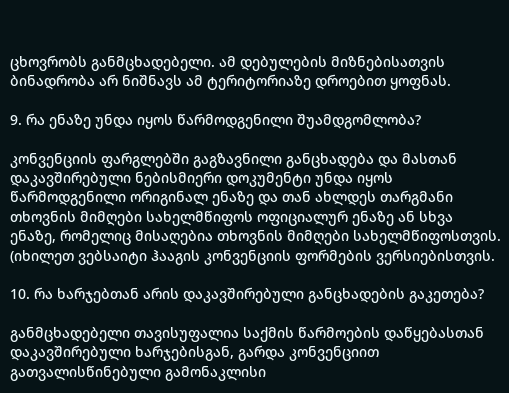ცხოვრობს განმცხადებელი. ამ დებულების მიზნებისათვის ბინადრობა არ ნიშნავს ამ ტერიტორიაზე დროებით ყოფნას.

9. რა ენაზე უნდა იყოს წარმოდგენილი შუამდგომლობა?

კონვენციის ფარგლებში გაგზავნილი განცხადება და მასთან დაკავშირებული ნებისმიერი დოკუმენტი უნდა იყოს წარმოდგენილი ორიგინალ ენაზე და თან ახლდეს თარგმანი თხოვნის მიმღები სახელმწიფოს ოფიციალურ ენაზე ან სხვა ენაზე, რომელიც მისაღებია თხოვნის მიმღები სახელმწიფოსთვის. (იხილეთ ვებსაიტი ჰააგის კონვენციის ფორმების ვერსიებისთვის.

10. რა ხარჯებთან არის დაკავშირებული განცხადების გაკეთება?

განმცხადებელი თავისუფალია საქმის წარმოების დაწყებასთან დაკავშირებული ხარჯებისგან, გარდა კონვენციით გათვალისწინებული გამონაკლისი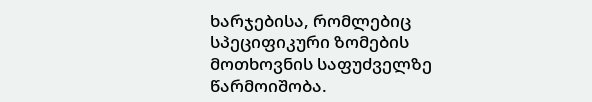ხარჯებისა, რომლებიც სპეციფიკური ზომების მოთხოვნის საფუძველზე წარმოიშობა.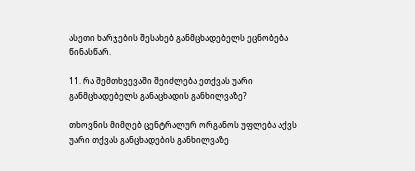ასეთი ხარჯების შესახებ განმცხადებელს ეცნობება წინასწარ.

11. რა შემთხვევაში შეიძლება ეთქვას უარი განმცხადებელს განაცხადის განხილვაზე?

თხოვნის მიმღებ ცენტრალურ ორგანოს უფლება აქვს უარი თქვას განცხადების განხილვაზე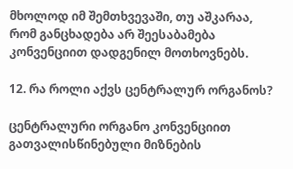მხოლოდ იმ შემთხვევაში, თუ აშკარაა, რომ განცხადება არ შეესაბამება კონვენციით დადგენილ მოთხოვნებს.

12. რა როლი აქვს ცენტრალურ ორგანოს?

ცენტრალური ორგანო კონვენციით გათვალისწინებული მიზნების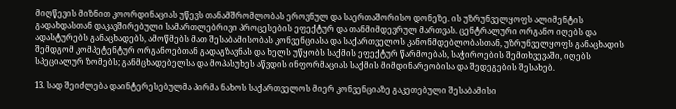მიღწევის მიზნით კოორდინაციას უწევს თანამშრომლობას ეროვნულ და საერთაშორისო დონეზე. ის უზრუნველყოფს ალიმენტის გადახდასთან დაკავშირებული სამართლებრივი პროცესების ეფექტურ და თანმიმდევრულ მართვას. ცენტრალური ორგანო იღებს და ადასტურებს განაცხადებს, ამოწმებს მათ შესაბამისობას კონვენციასა და საქართველოს კანონმდებლობასთან, უზრუნველყოფს განაცხადის შემდგომ კომპეტენტურ ორგანოებთან გადაგზავნას და ხელს უწყობს საქმის ეფექტურ წარმოებას, საჭიროების შემთხვევაში, იღებს სპეციალურ ზომებს; განმცხადებელსა და მოპასუხეს აწვდის ინფორმაციას საქმის მიმდინარეობისა და შედეგების შესახებ.

13. სად შეიძლება დაინტერესებულმა პირმა ნახოს საქართველოს მიერ კონვენციაზე გაკეთებული შესაბამისი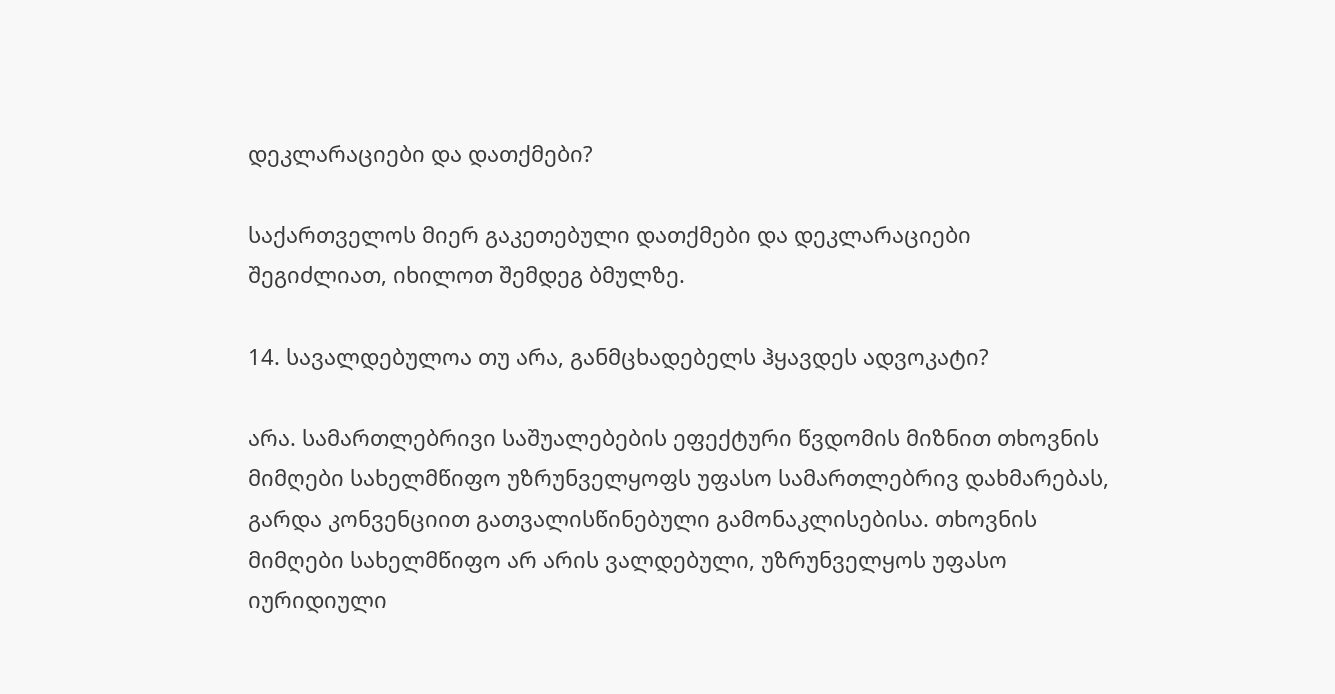დეკლარაციები და დათქმები?

საქართველოს მიერ გაკეთებული დათქმები და დეკლარაციები შეგიძლიათ, იხილოთ შემდეგ ბმულზე.

14. სავალდებულოა თუ არა, განმცხადებელს ჰყავდეს ადვოკატი?

არა. სამართლებრივი საშუალებების ეფექტური წვდომის მიზნით თხოვნის მიმღები სახელმწიფო უზრუნველყოფს უფასო სამართლებრივ დახმარებას, გარდა კონვენციით გათვალისწინებული გამონაკლისებისა. თხოვნის მიმღები სახელმწიფო არ არის ვალდებული, უზრუნველყოს უფასო იურიდიული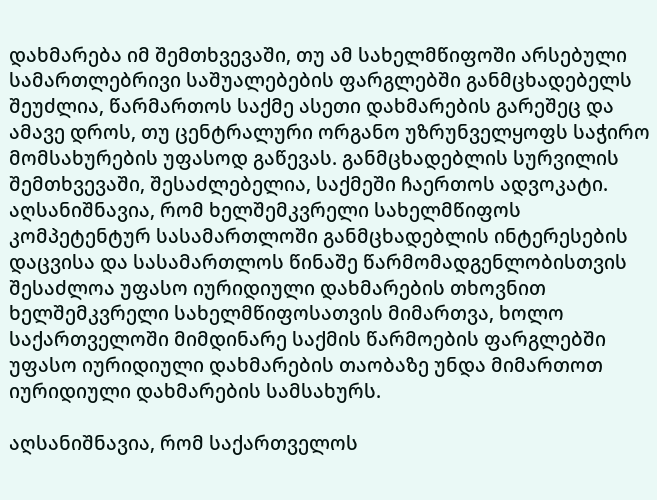დახმარება იმ შემთხვევაში, თუ ამ სახელმწიფოში არსებული სამართლებრივი საშუალებების ფარგლებში განმცხადებელს შეუძლია, წარმართოს საქმე ასეთი დახმარების გარეშეც და ამავე დროს, თუ ცენტრალური ორგანო უზრუნველყოფს საჭირო მომსახურების უფასოდ გაწევას. განმცხადებლის სურვილის შემთხვევაში, შესაძლებელია, საქმეში ჩაერთოს ადვოკატი. აღსანიშნავია, რომ ხელშემკვრელი სახელმწიფოს კომპეტენტურ სასამართლოში განმცხადებლის ინტერესების დაცვისა და სასამართლოს წინაშე წარმომადგენლობისთვის შესაძლოა უფასო იურიდიული დახმარების თხოვნით ხელშემკვრელი სახელმწიფოსათვის მიმართვა, ხოლო საქართველოში მიმდინარე საქმის წარმოების ფარგლებში უფასო იურიდიული დახმარების თაობაზე უნდა მიმართოთ იურიდიული დახმარების სამსახურს.

აღსანიშნავია, რომ საქართველოს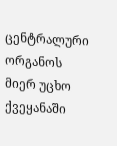ცენტრალური ორგანოს მიერ უცხო ქვეყანაში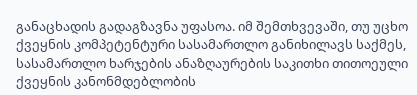განაცხადის გადაგზავნა უფასოა. იმ შემთხვევაში, თუ უცხო ქვეყნის კომპეტენტური სასამართლო განიხილავს საქმეს, სასამართლო ხარჯების ანაზღაურების საკითხი თითოეული ქვეყნის კანონმდებლობის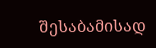შესაბამისად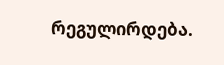რეგულირდება.